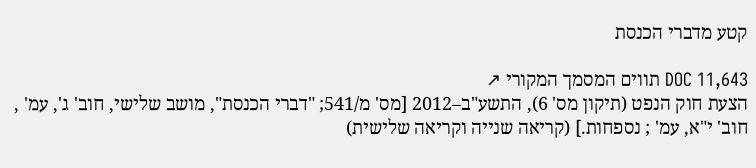קטע מדברי הכנסת

DOC 11,643 תווים המסמך המקורי ↗
הצעת חוק הנפט (תיקון מס' 6), התשע"ב–2012 [מס' מ/541; "דברי הכנסת", מושב שלישי, חוב' ג', עמ' , חוב' י"א, עמ' ; נספחות.] (קריאה שנייה וקריאה שלישית)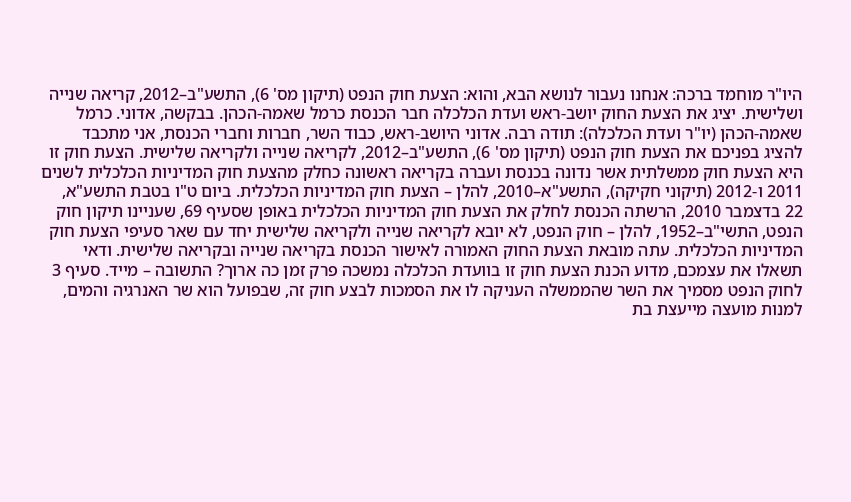היו"ר מוחמד ברכה: אנחנו נעבור לנושא הבא, והוא: הצעת חוק הנפט (תיקון מס' 6), התשע"ב–2012, קריאה שנייה ושלישית. יציג את הצעת החוק יושב-ראש ועדת הכלכלה חבר הכנסת כרמל שאמה-הכהן. בבקשה, אדוני. כרמל שאמה-הכהן (יו"ר ועדת הכלכלה): תודה רבה. אדוני היושב-ראש, כבוד השר, חברות וחברי הכנסת, אני מתכבד להציג בפניכם את הצעת חוק הנפט (תיקון מס' 6), התשע"ב–2012, לקריאה שנייה ולקריאה שלישית. הצעת חוק זו היא הצעת חוק ממשלתית אשר נדונה בכנסת ועברה בקריאה ראשונה כחלק מהצעת חוק המדיניות הכלכלית לשנים 2011 ו-2012 (תיקוני חקיקה), התשע"א–2010, להלן – הצעת חוק המדיניות הכלכלית. ביום ט"ו בטבת התשע"א, 22 בדצמבר 2010, הרשתה הכנסת לחלק את הצעת חוק המדיניות הכלכלית באופן שסעיף 69, שעניינו תיקון חוק הנפט, התשי"ב–1952, להלן – חוק הנפט, לא יובא לקריאה שנייה ולקריאה שלישית יחד עם שאר סעיפי הצעת חוק המדיניות הכלכלית. עתה מובאת הצעת החוק האמורה לאישור הכנסת בקריאה שנייה ובקריאה שלישית. ודאי תשאלו את עצמכם, מדוע הכנת הצעת חוק זו בוועדת הכלכלה נמשכה פרק זמן כה ארוך? התשובה – מייד. סעיף 3 לחוק הנפט מסמיך את השר שהממשלה העניקה לו את הסמכות לבצע חוק זה, שבפועל הוא שר האנרגיה והמים, למנות מועצה מייעצת בת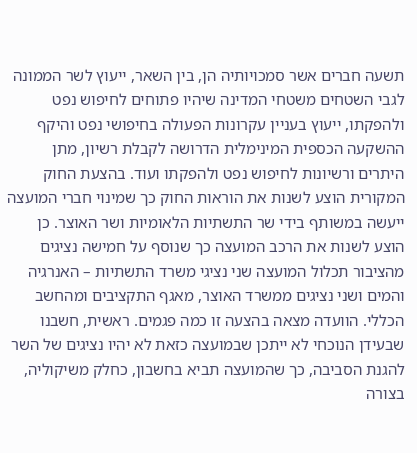תשעה חברים אשר סמכויותיה הן, בין השאר, ייעוץ לשר הממונה לגבי השטחים משטחי המדינה שיהיו פתוחים לחיפוש נפט ולהפקתו, ייעוץ בעניין עקרונות הפעולה בחיפושי נפט והיקף ההשקעה הכספית המינימלית הדרושה לקבלת רשיון, מתן היתרים ורשיונות לחיפוש נפט ולהפקתו ועוד. בהצעת החוק המקורית הוצע לשנות את הוראות החוק כך שמינוי חברי המועצה ייעשה במשותף בידי שר התשתיות הלאומיות ושר האוצר. כן הוצע לשנות את הרכב המועצה כך שנוסף על חמישה נציגים מהציבור תכלול המועצה שני נציגי משרד התשתיות – האנרגיה והמים ושני נציגים ממשרד האוצר, מאגף התקציבים ומהחשב הכללי. הוועדה מצאה בהצעה זו כמה פגמים. ראשית, חשבנו שבעידן הנוכחי לא ייתכן שבמועצה כזאת לא יהיו נציגים של השר להגנת הסביבה, כך שהמועצה תביא בחשבון, כחלק משיקוליה, בצורה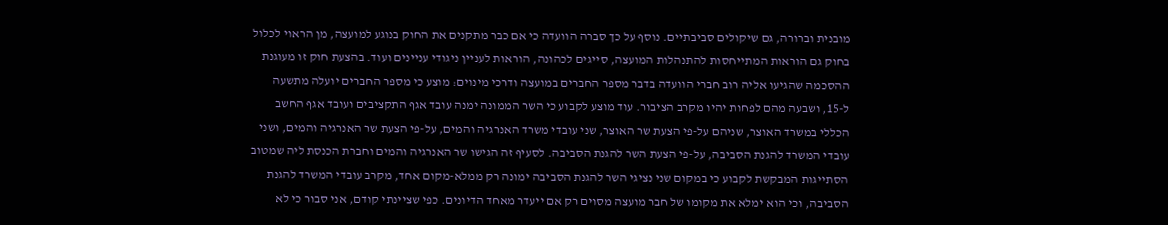מובנית וברורה, גם שיקולים סביבתיים. נוסף על כך סברה הוועדה כי אם כבר מתקנים את החוק בנוגע למועצה, מן הראוי לכלול בחוק גם הוראות המתייחסות להתנהלות המועצה, סייגים לכהונה, הוראות לעניין ניגודי עניינים ועוד. בהצעת חוק זו מעוגנת ההסכמה שהגיעו אליה רוב חברי הוועדה בדבר מספר החברים במועצה ודרכי מינוים: מוצע כי מספר החברים יועלה מתשעה ל-15, ושבעה מהם לפחות יהיו מקרב הציבור. עוד מוצע לקבוע כי השר הממונה ימנה עובד אגף התקציבים ועובד אגף החשב הכללי במשרד האוצר, שניהם על-פי הצעת שר האוצר, שני עובדי משרד האנרגיה והמים, על-פי הצעת שר האנרגיה והמים, ושני עובדי המשרד להגנת הסביבה, על-פי הצעת השר להגנת הסביבה. לסעיף זה הגישו שר האנרגיה והמים וחברת הכנסת ליה שמטוב הסתייגות המבקשת לקבוע כי במקום שני נציגי השר להגנת הסביבה ימונה רק ממלא-מקום אחד, מקרב עובדי המשרד להגנת הסביבה, וכי הוא ימלא את מקומו של חבר מועצה מסוים רק אם ייעדר מאחד הדיונים. כפי שציינתי קודם, אני סבור כי לא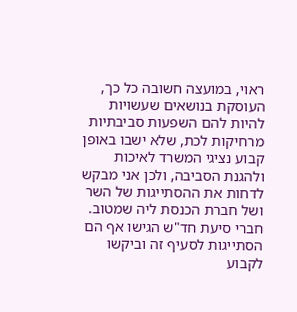ראוי, במועצה חשובה כל כך, העוסקת בנושאים שעשויות להיות להם השפעות סביבתיות מרחיקות לכת, שלא ישבו באופן קבוע נציגי המשרד לאיכות ולהגנת הסביבה, ולכן אני מבקש לדחות את ההסתייגות של השר ושל חברת הכנסת ליה שמטוב. חברי סיעת חד"ש הגישו אף הם הסתייגות לסעיף זה וביקשו לקבוע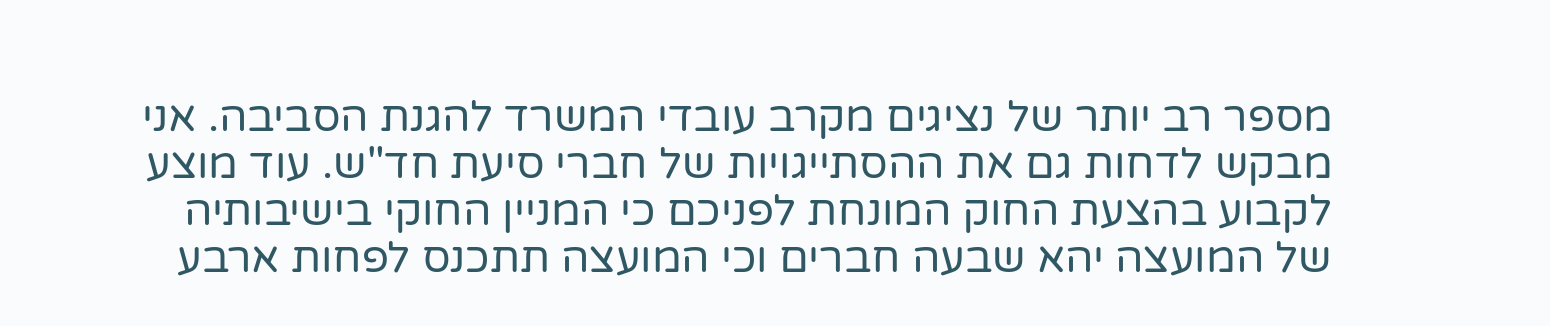מספר רב יותר של נציגים מקרב עובדי המשרד להגנת הסביבה. אני מבקש לדחות גם את ההסתייגויות של חברי סיעת חד"ש. עוד מוצע לקבוע בהצעת החוק המונחת לפניכם כי המניין החוקי בישיבותיה של המועצה יהא שבעה חברים וכי המועצה תתכנס לפחות ארבע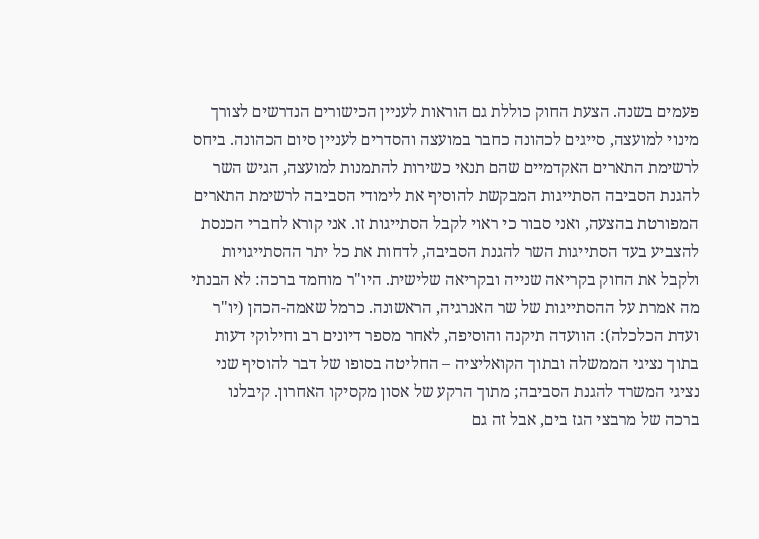פעמים בשנה. הצעת החוק כוללת גם הוראות לעניין הכישורים הנדרשים לצורך מינוי למועצה, סייגים לכהונה כחבר במועצה והסדרים לעניין סיום הכהונה. ביחס לרשימת התארים האקדמיים שהם תנאי כשירות להתמנות למועצה, הגיש השר להגנת הסביבה הסתייגות המבקשת להוסיף את לימודי הסביבה לרשימת התארים המפורטת בהצעה, ואני סבור כי ראוי לקבל הסתייגות זו. אני קורא לחברי הכנסת להצביע בעד הסתייגות השר להגנת הסביבה, לדחות את כל יתר ההסתייגויות ולקבל את החוק בקריאה שנייה ובקריאה שלישית. היו"ר מוחמד ברכה: לא הבנתי מה אמרת על ההסתייגות של שר האנרגיה, הראשונה. כרמל שאמה-הכהן (יו"ר ועדת הכלכלה): הוועדה תיקנה והוסיפה, לאחר מספר דיונים רב וחילוקי דעות בתוך נציגי הממשלה ובתוך הקואליציה – החליטה בסופו של דבר להוסיף שני נציגי המשרד להגנת הסביבה; מתוך הרקע של אסון מקסיקו האחרון. קיבלנו ברכה של מרבצי הגז בים, אבל זה גם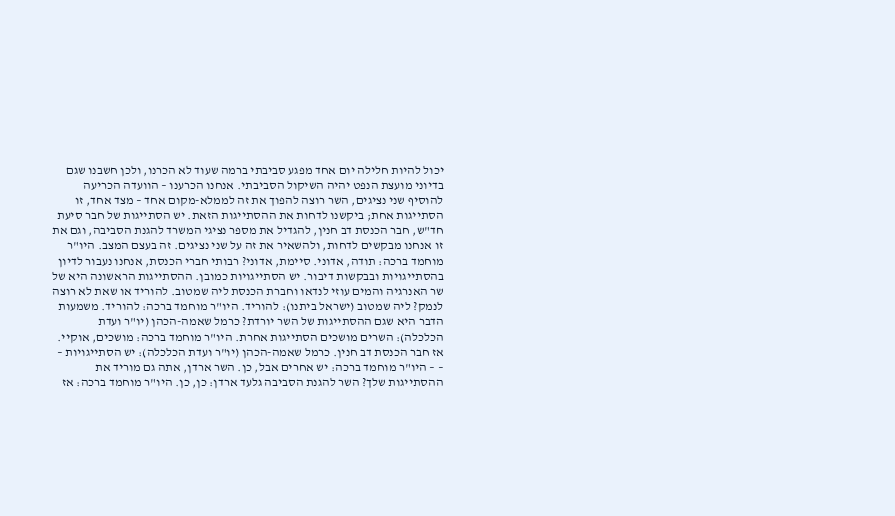יכול להיות חלילה יום אחד מפגע סביבתי ברמה שעוד לא הכרנו, ולכן חשבנו שגם בדיוני מועצת הנפט יהיה השיקול הסביבתי. אנחנו הכרענו – הוועדה הכריעה להוסיף שני נציגים, השר רוצה להפוך את זה לממלא-מקום אחד – מצד אחד, זו הסתייגות אחת; ביקשנו לדחות את ההסתייגות הזאת. יש הסתייגות של חבר סיעת חד"ש, חבר הכנסת דב חנין, להגדיל את מספר נציגי המשרד להגנת הסביבה, וגם את זו אנחנו מבקשים לדחות, ולהשאיר את זה על שני נציגים. זה בעצם המצב. היו"ר מוחמד ברכה: תודה, אדוני. סיימת, אדוני? רבותי חברי הכנסת, אנחנו נעבור לדיון בהסתייגויות ובבקשות דיבור. יש הסתייגויות כמובן. ההסתייגות הראשונה היא של שר האנרגיה והמים עוזי לנדאו וחברת הכנסת ליה שמטוב. להוריד או שאת לא רוצה לנמק? ליה שמטוב (ישראל ביתנו): להוריד. היו"ר מוחמד ברכה: להוריד. משמעות הדבר היא שגם ההסתייגות של השר יורדת? כרמל שאמה-הכהן (יו"ר ועדת הכלכלה): השרים מושכים הסתייגות אחרת. היו"ר מוחמד ברכה: מושכים, אוקיי. אז חבר הכנסת דב חנין. כרמל שאמה-הכהן (יו"ר ועדת הכלכלה): יש הסתייגויות – – – היו"ר מוחמד ברכה: יש אחרים אבל, כן. השר ארדן, אתה גם מוריד את ההסתייגות שלך? השר להגנת הסביבה גלעד ארדן: כן, כן. היו"ר מוחמד ברכה: אז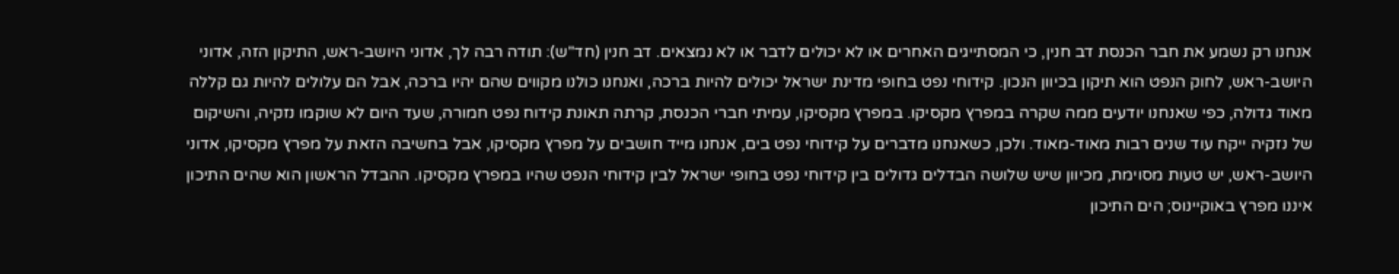אנחנו רק נשמע את חבר הכנסת דב חנין, כי המסתייגים האחרים או לא יכולים לדבר או לא נמצאים. דב חנין (חד"ש): תודה רבה לך, אדוני היושב-ראש, התיקון הזה, אדוני היושב-ראש, לחוק הנפט הוא תיקון בכיוון הנכון. קידוחי נפט בחופי מדינת ישראל יכולים להיות ברכה, ואנחנו כולנו מקווים שהם יהיו ברכה, אבל הם עלולים להיות גם קללה מאוד גדולה, כפי שאנחנו יודעים ממה שקרה במפרץ מקסיקו. במפרץ מקסיקו, עמיתי חברי הכנסת, קרתה תאונת קידוח נפט חמורה, שעד היום לא שוקמו נזקיה, והשיקום של נזקיה ייקח עוד שנים רבות מאוד-מאוד. ולכן, כשאנחנו מדברים על קידוחי נפט בים, אנחנו מייד חושבים על מפרץ מקסיקו, אבל בחשיבה הזאת על מפרץ מקסיקו, אדוני היושב-ראש, יש טעות מסוימת, מכיוון שיש שלושה הבדלים גדולים בין קידוחי נפט בחופי ישראל לבין קידוחי הנפט שהיו במפרץ מקסיקו. ההבדל הראשון הוא שהים התיכון איננו מפרץ באוקיינוס; הים התיכון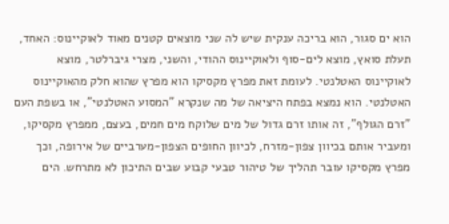הוא ים סגור, הוא בריכה ענקית שיש לה שני מוצאים קטנים מאוד לאוקיינוס: האחד, תעלת סואץ, מוצא לים-סוף ולאוקיינוס ההודי, והשני, מצרי גיברלטר, מוצא לאוקיינוס האטלנטי. לעומת זאת מפרץ מקסיקו הוא מפרץ שהוא חלק מהאוקיינוס האטלנטי. הוא נמצא בפתח היציאה של מה שנקרא "המסוע האטלנטי", או בשפת העם "זרם הגולף", זה אותו זרם גדול של מים שלוקח מים חמים, בעצם, ממפרץ מקסיקו, ומעביר אותם בכיוון צפון-מזרח, לכיוון החופים הצפון-מערביים של אירופה, וכך מפרץ מקסיקו עובר תהליך של טיהור טבעי קבוע שבים התיכון לא מתרחש. הים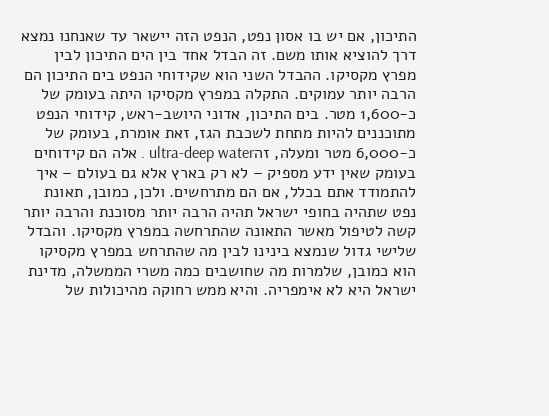התיכון, אם יש בו אסון נפט, הנפט הזה יישאר עד שאנחנו נמצא דרך להוציא אותו משם. זה הבדל אחד בין הים התיכון לבין מפרץ מקסיקו. ההבדל השני הוא שקידוחי הנפט בים התיכון הם הרבה יותר עמוקים. התקלה במפרץ מקסיקו היתה בעומק של כ-1,600 מטר. בים התיכון, אדוני היושב-ראש, קידוחי הנפט מתוכננים להיות מתחת לשכבת הגז, זאת אומרת, בעומק של כ-6,000 מטר ומעלה, זהultra-deep water . אלה הם קידוחים בעומק שאין ידע מספיק – לא רק בארץ אלא גם בעולם – איך להתמודד אתם בכלל, אם הם מתרחשים. ולכן, כמובן, תאונת נפט שתהיה בחופי ישראל תהיה הרבה יותר מסוכנת והרבה יותר קשה לטיפול מאשר התאונה שהתרחשה במפרץ מקסיקו. והבדל שלישי גדול שנמצא בינינו לבין מה שהתרחש במפרץ מקסיקו הוא כמובן, שלמרות מה שחושבים כמה משרי הממשלה, מדינת ישראל היא לא אימפריה. והיא ממש רחוקה מהיכולות של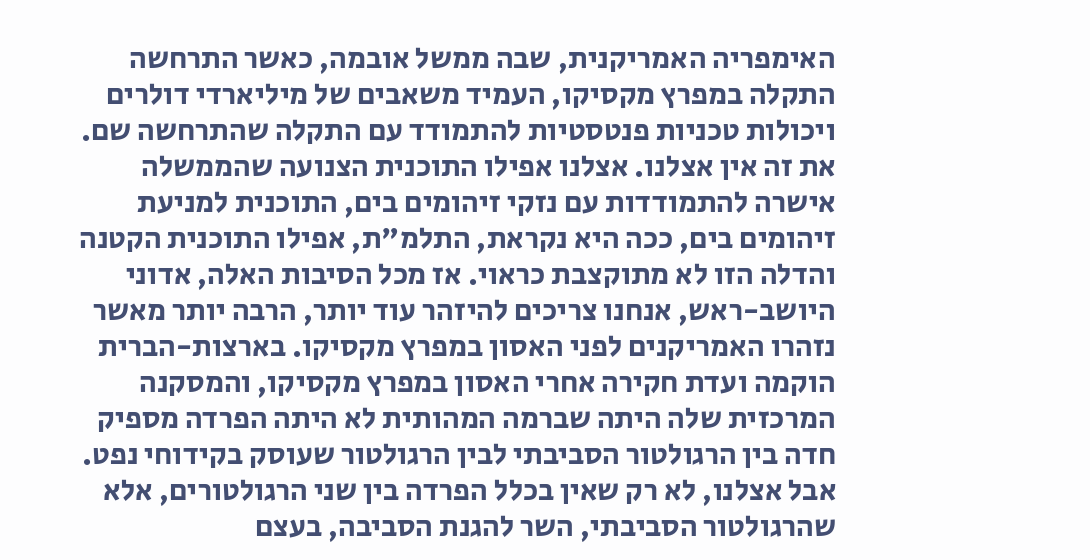האימפריה האמריקנית, שבה ממשל אובמה, כאשר התרחשה התקלה במפרץ מקסיקו, העמיד משאבים של מיליארדי דולרים ויכולות טכניות פנטסטיות להתמודד עם התקלה שהתרחשה שם. את זה אין אצלנו. אצלנו אפילו התוכנית הצנועה שהממשלה אישרה להתמודדות עם נזקי זיהומים בים, התוכנית למניעת זיהומים בים, ככה היא נקראת, התלמ"ת, אפילו התוכנית הקטנה והדלה הזו לא מתוקצבת כראוי. אז מכל הסיבות האלה, אדוני היושב-ראש, אנחנו צריכים להיזהר עוד יותר, הרבה יותר מאשר נזהרו האמריקנים לפני האסון במפרץ מקסיקו. בארצות-הברית הוקמה ועדת חקירה אחרי האסון במפרץ מקסיקו, והמסקנה המרכזית שלה היתה שברמה המהותית לא היתה הפרדה מספיק חדה בין הרגולטור הסביבתי לבין הרגולטור שעוסק בקידוחי נפט. אבל אצלנו, לא רק שאין בכלל הפרדה בין שני הרגולטורים, אלא שהרגולטור הסביבתי, השר להגנת הסביבה, בעצם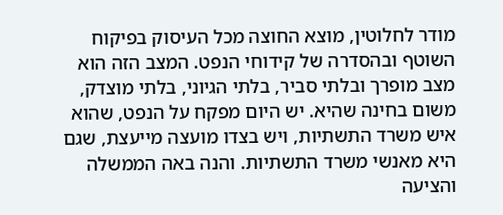מודר לחלוטין, מוצא החוצה מכל העיסוק בפיקוח השוטף ובהסדרה של קידוחי הנפט. המצב הזה הוא מצב מופרך ובלתי סביר, בלתי הגיוני, בלתי מוצדק, משום בחינה שהיא. יש היום מפקח על הנפט, שהוא איש משרד התשתיות, ויש בצדו מועצה מייעצת, שגם היא מאנשי משרד התשתיות. והנה באה הממשלה והציעה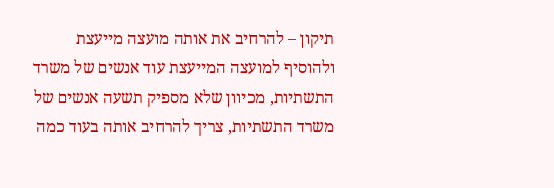תיקון – להרחיב את אותה מועצה מייעצת ולהוסיף למועצה המייעצת עוד אנשים של משרד התשתיות, מכיוון שלא מספיק תשעה אנשים של משרד התשתיות, צריך להרחיב אותה בעוד כמה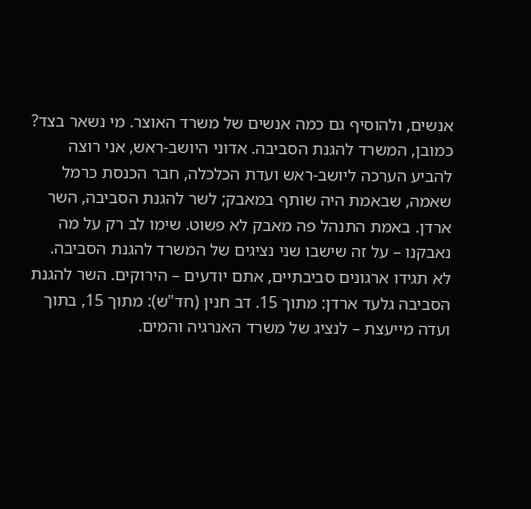אנשים, ולהוסיף גם כמה אנשים של משרד האוצר. מי נשאר בצד? כמובן, המשרד להגנת הסביבה. אדוני היושב-ראש, אני רוצה להביע הערכה ליושב-ראש ועדת הכלכלה, חבר הכנסת כרמל שאמה, שבאמת היה שותף במאבק; לשר להגנת הסביבה, השר ארדן. באמת התנהל פה מאבק לא פשוט. שימו לב רק על מה נאבקנו – על זה שישבו שני נציגים של המשרד להגנת הסביבה. לא תגידו ארגונים סביבתיים, אתם יודעים – הירוקים. השר להגנת הסביבה גלעד ארדן: מתוך 15. דב חנין (חד"ש): מתוך 15, בתוך ועדה מייעצת – לנציג של משרד האנרגיה והמים.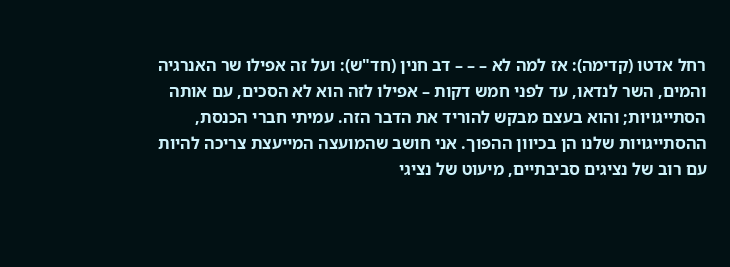רחל אדטו (קדימה): אז למה לא – – – דב חנין (חד"ש): ועל זה אפילו שר האנרגיה והמים, השר לנדאו, עד לפני חמש דקות – אפילו לזה הוא לא הסכים, עם אותה הסתייגויות; והוא בעצם מבקש להוריד את הדבר הזה. עמיתי חברי הכנסת, ההסתייגויות שלנו הן בכיוון ההפוך. אני חושב שהמועצה המייעצת צריכה להיות עם רוב של נציגים סביבתיים, מיעוט של נציגי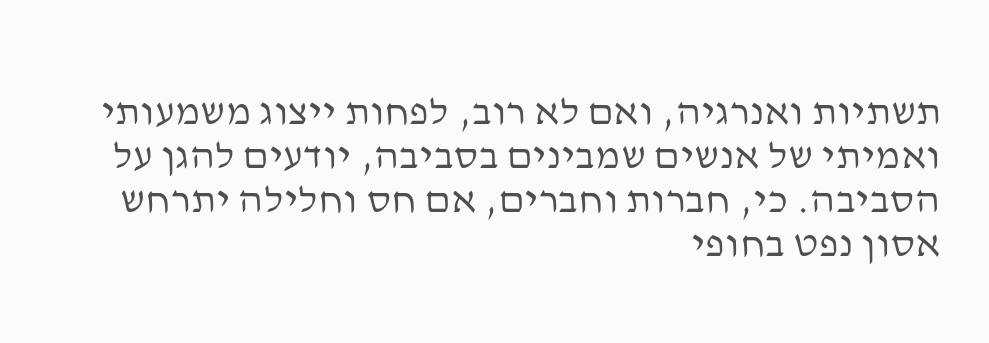תשתיות ואנרגיה, ואם לא רוב, לפחות ייצוג משמעותי ואמיתי של אנשים שמבינים בסביבה, יודעים להגן על הסביבה. כי, חברות וחברים, אם חס וחלילה יתרחש אסון נפט בחופי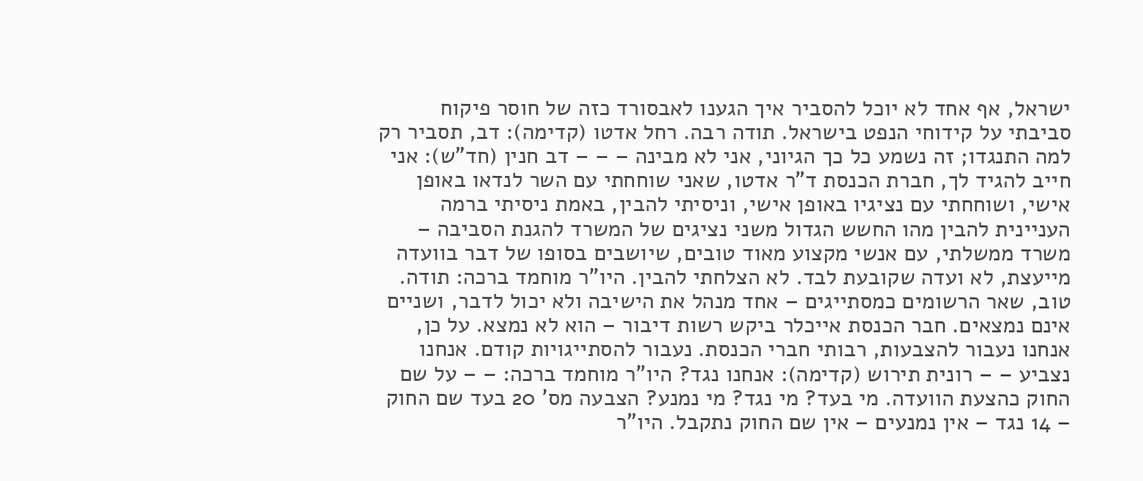ישראל, אף אחד לא יוכל להסביר איך הגענו לאבסורד כזה של חוסר פיקוח סביבתי על קידוחי הנפט בישראל. תודה רבה. רחל אדטו (קדימה): דב, תסביר רק למה התנגדו; זה נשמע כל כך הגיוני, אני לא מבינה – – – דב חנין (חד"ש): אני חייב להגיד לך, חברת הכנסת ד"ר אדטו, שאני שוחחתי עם השר לנדאו באופן אישי, ושוחחתי עם נציגיו באופן אישי, וניסיתי להבין, באמת ניסיתי ברמה העניינית להבין מהו החשש הגדול משני נציגים של המשרד להגנת הסביבה – משרד ממשלתי, עם אנשי מקצוע מאוד טובים, שיושבים בסופו של דבר בוועדה מייעצת, לא ועדה שקובעת לבד. לא הצלחתי להבין. היו"ר מוחמד ברכה: תודה. טוב, שאר הרשומים כמסתייגים – אחד מנהל את הישיבה ולא יכול לדבר, ושניים אינם נמצאים. חבר הכנסת אייכלר ביקש רשות דיבור – הוא לא נמצא. על כן, אנחנו נעבור להצבעות, רבותי חברי הכנסת. נעבור להסתייגויות קודם. אנחנו נצביע – – רונית תירוש (קדימה): אנחנו נגד? היו"ר מוחמד ברכה: – – על שם החוק כהצעת הוועדה. מי בעד? מי נגד? מי נמנע? הצבעה מס' 20 בעד שם החוק – 14 נגד – אין נמנעים – אין שם החוק נתקבל. היו"ר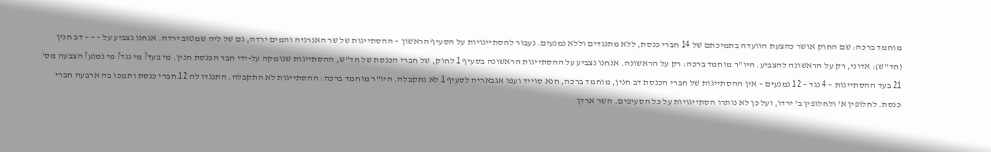מוחמד ברכה: שם החוק אושר כהצעת הוועדה בתמיכתם של 14 חברי כנסת, ללא מתנגדים וללא נמנעים. נעבור להסתייגויות על הסעיף הראשון – ההסתייגות של שר האנרגיה והמים ירדה, גם של ליה שמטוב ירדה. אנחנו נצביע על – – – דב חנין (חד"ש): אדוני, רק על הראשונה להצביע. היו"ר מוחמד ברכה: רק על הראשונה. אנחנו נצביע על ההסתייגות הראשונה בסעיף 1 לחוק, של חברי הכנסת של חד"ש, ההסתייגות שנומקה על-ידי חבר הכנסת חנין. מי בעד? מי נגד? מי נמנע? הצבעה מס' 21 בעד ההסתייגות – 4 נגד – 12 נמנעים – אין ההסתייגות של חברי הכנסת דב חנין, מוחמד ברכה, חנא סוייד ועפו אגבאריה לסעיף 1 לא נתקבלה. היו"ר מוחמד ברכה: ההסתייגות לא התקבלה. התנגדו לה 12 חברי כנסת ותמכו בה ארבעה חברי כנסת. לחלופין א' ולחלופין ב' ירדו, ועל כן לא נותרו הסתייגויות על כל הסעיפים. השר ארדן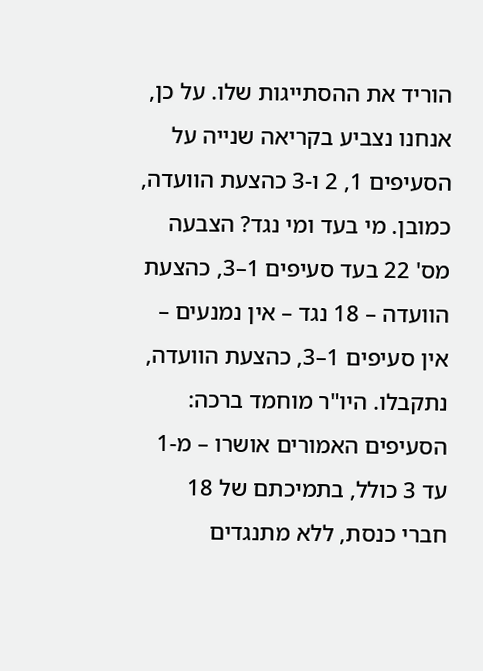הוריד את ההסתייגות שלו. על כן, אנחנו נצביע בקריאה שנייה על הסעיפים 1, 2 ו-3 כהצעת הוועדה, כמובן. מי בעד ומי נגד? הצבעה מס' 22 בעד סעיפים 1–3, כהצעת הוועדה – 18 נגד – אין נמנעים – אין סעיפים 1–3, כהצעת הוועדה, נתקבלו. היו"ר מוחמד ברכה: הסעיפים האמורים אושרו – מ-1 עד 3 כולל, בתמיכתם של 18 חברי כנסת, ללא מתנגדים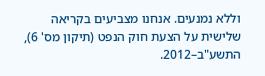וללא נמנעים. אנחנו מצביעים בקריאה שלישית על הצעת חוק הנפט (תיקון מס' 6), התשע"ב–2012.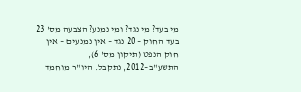מי בעד? מי נגד? ומי נמנע? הצבעה מס' 23 בעד החוק – 20 נגד – אין נמנעים – אין חוק הנפט (תיקון מס' 6), התשע"ב–2012, נתקבל. היו"ר מוחמד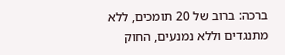ברכה: ברוב של 20 תומכים, ללא מתנגדים וללא נמנעים, החוק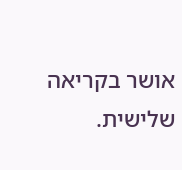אושר בקריאה שלישית.